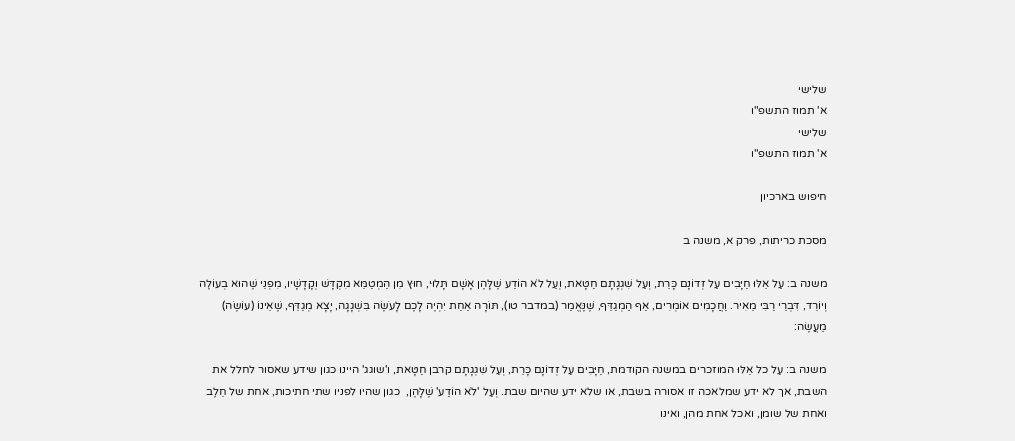שלישי
א' תמוז התשפ"ו
שלישי
א' תמוז התשפ"ו

חיפוש בארכיון

מסכת כריתות, פרק א, משנה ב

משנה ב: עַל אֵלּוּ חַיָּבִים עַל זְדוֹנָם כָּרֵת, וְעַל שִׁגְגָתָם חַטָּאת, וְעַל לֹא הוֹדַע שֶׁלָּהֶן אָשָׁם תָּלוּי, חוּץ מִן הַמְטַמֵּא מִקְדָּשׁ וְקָדָשָׁיו, מִפְנֵי שֶׁהוּא בְעוֹלֶה וְיוֹרֵד, דִּבְרֵי רַבִּי מֵאִיר. וַחֲכָמִים אוֹמְרִים, אַף הַמְגַדֵּף, שֶׁנֶּאֱמַר (במדבר טו), תּוֹרָה אַחַת יִהְיֶה לָכֶם לָעֹשֶׂה בִּשְׁגָגָה, יָצָא מְגַדֵּף, שֶׁאֵינוֹ (עוֹשֶׂה) מַעֲשֶׂה:

משנה ב: עַל כל אֵלּוּ המוזכרים במשנה הקודמת, חַיָּבִים עַל זְדוֹנָם כָּרֵת, וְעַל שִׁגְגָתָם קרבן חַטָּאת, ו'שוגג' היינו כגון שידע שאסור לחלל את השבת, אך לא ידע שמלאכה זו אסורה בשבת, או שלא ידע שהיום שבת. וְעַל 'לֹא הוֹדַע' שֶׁלָּהֶן,  כגון שהיו לפניו שתי חתיכות, אחת של חֵלֶב ואחת של שומן, ואכל אחת מהן, ואינו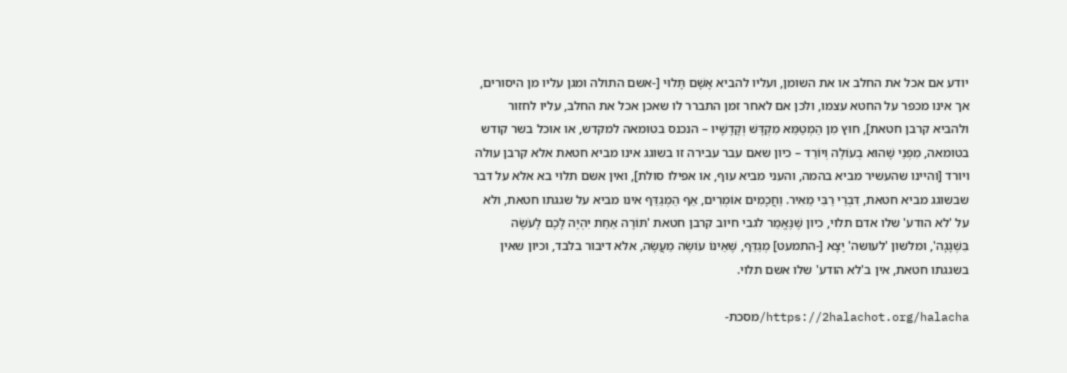יודע אם אכל את החלב או את השומן, ועליו להביא אָשָׁם תָּלוּי [-אשם התולה ומגן עליו מן היסורים, אך אינו מכפר על החטא עצמו, ולכן אם לאחר זמן התברר לו שאכן אכל את החלב, עליו לחזור ולהביא קרבן חטאת], חוּץ מִן הַמְטַמֵּא מִקְדָּשׁ וְקָדָשָׁיו – הנכנס בטומאה למקדש, או אוכל בשר קודש בטומאה, מִפְנֵי שֶׁהוּא בְעוֹלֶה וְיוֹרֵד – כיון שאם עבר עבירה זו בשוגג אינו מביא חטאת אלא קרבן עולה ויורד [והיינו שהעשיר מביא בהמה, והעני מביא עוף, או אפילו סולת], ואין אשם תלוי בא אלא על דבר שבשוגג מביא חטאת, דִּבְרֵי רַבִּי מֵאִיר. וַחֲכָמִים אוֹמְרִים, אַף הַמְגַדֵּף אינו מביא על שגגתו חטאת, ולא על 'לא הודע' שלו אדם תלוי, כיון שֶׁנֶּאֱמַר לגבי חיוב קרבן חטאת 'תּוֹרָה אַחַת יִהְיֶה לָכֶם לָעֹשֶׂה בִּשְׁגָגָה', ומלשון 'לעושה' יָצָא [-התמעט] מְגַדֵּף, שֶׁאֵינוֹ עוֹשֶׂה מַעֲשֶׂה, אלא דיבור בלבד, וכיון שאין בשגגתו חטאת, אין ב'לא הודע' שלו אשם תלוי.

https://2halachot.org/halacha/מסכת-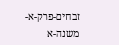זבחים-פרק-א-משנה-א